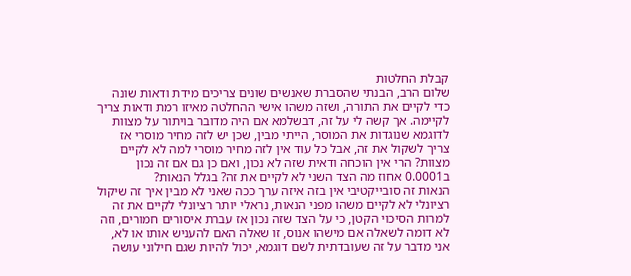קבלת החלטות
שלום הרב, הבנתי שהסברת שאנשים שונים צריכים מידת ודאות שונה כדי לקיים את התורה, ושזה משהו אישי ההחלטה מאיזו רמת ודאות צריך לקיימה. אך קשה לי על זה, דבשלמא אם היה מדובר בויתור על מצוות לדוגמא שנוגדות את המוסר, הייתי מבין, שכן יש לזה מחיר מוסרי אז צריך לשקול את זה, אבל כל עוד אין לזה מחיר מוסרי למה לא לקיים מצוות? הרי אין הוכחה ודאית שזה לא נכון, ואם כן גם אם זה נכון ב0.0001 אחוז מה הצד השני לא לקיים את זה? בגלל הנאות?
הנאות זה סובייקטיבי אין בזה איזה ערך ככה שאני לא מבין איך זה שיקול רציונלי לא לקיים משהו מפני הנאות, נראלי יותר רציונלי לקיים את זה למרות הסיכוי הקטן, כי על הצד שזה נכון אז עברת איסורים חמורים, וזה לא דומה לשאלה אם מישהו אנוס, זו שאלה האם להעניש אותו או לא, אני מדבר על זה שעובדתית לשם דוגמא, יכול להיות שגם חילוני עושה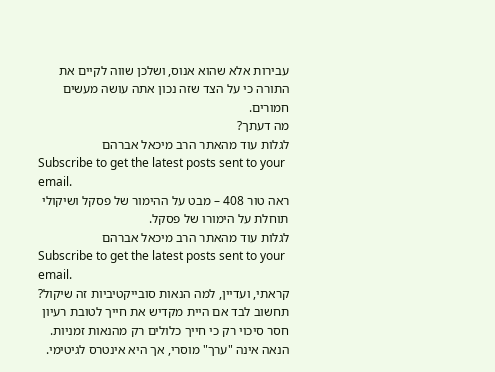עבירות אלא שהוא אנוס, ושלכן שווה לקיים את התורה כי על הצד שזה נכון אתה עושה מעשים חמורים.
מה דעתך?
לגלות עוד מהאתר הרב מיכאל אברהם
Subscribe to get the latest posts sent to your email.
ראה טור 408 – מבט על ההימור של פסקל ושיקולי תוחלת על הימורו של פסקל.
לגלות עוד מהאתר הרב מיכאל אברהם
Subscribe to get the latest posts sent to your email.
קראתי, ועדיין, למה הנאות סובייקטיביות זה שיקול?
תחשוב לבד אם היית מקדיש את חייך לטובת רעיון חסר סיכוי רק כי חייך כלולים רק מהנאות זמניות.
הנאה אינה "ערך" מוסרי, אך היא אינטרס לגיטימי.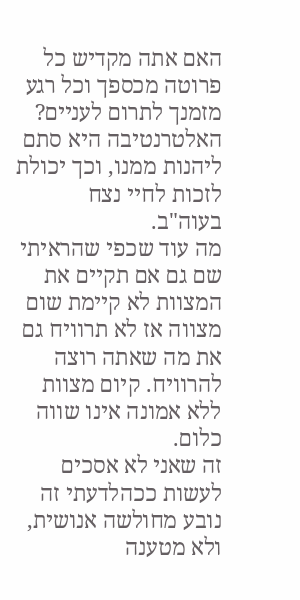האם אתה מקדיש כל פרוטה מכספך וכל רגע מזמנך לתרום לעניים? האלטרנטיבה היא סתם ליהנות ממנו, וכך יכולת לזכות לחיי נצח בעוה"ב.
מה עוד שכפי שהראיתי שם גם אם תקיים את המצוות לא קיימת שום מצווה אז לא תרוויח גם את מה שאתה רוצה להרוויח. קיום מצוות ללא אמונה אינו שווה כלום.
זה שאני לא אסכים לעשות ככהלדעתי זה נובע מחולשה אנושית, ולא מטענה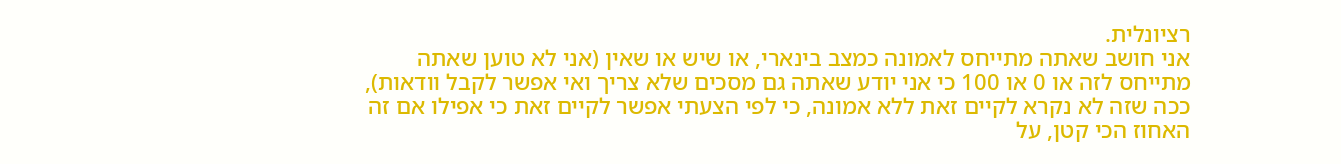רציונלית.
אני חושב שאתה מתייחס לאמונה כמצב בינארי, או שיש או שאין (אני לא טוען שאתה מתייחס לזה או 0 או 100 כי אני יודע שאתה גם מסכים שלא צריך ואי אפשר לקבל וודאות), ככה שזה לא נקרא לקיים זאת ללא אמונה, כי לפי הצעתי אפשר לקיים זאת כי אפילו אם זה האחוז הכי קטן, על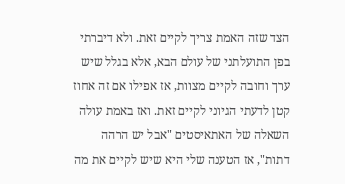הצד שזה האמת צריך לקיים זאת. ולא דיברתי בפן התועלתני של עולם הבא, אלא בגלל שיש ערך וחובה לקיים מצוות, אז אפילו אם זה אחוז קטן לדעתי הגיוני לקיים זאת. ואז באמת עולה השאלה של האתאיסטים "אבל יש הרהה דתות", אז הטענה שלי היא שיש לקיים את מה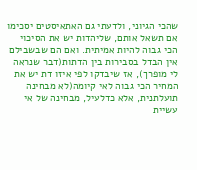שהכי הגיוני, ולדעתי גם האתאיסטים יסכימו אם תשאל אותם, שליהדות יש את הסיכוי הכי גבוה להיות אמיתית. ואם הם שבשבילם אין הבדל בסבירות בין הדתות(דבר שנראה לי מופרך), אז שיבדקו לפי איזו דת יש את המחיר הכי גבוה לאי קיומה(לא מבחינה תועלתנית, אלא כדלעיל, מבחינה של אי עשיית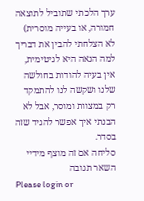ערך הלכתי שתוביל לתוצאה חמורה, או בעייה מוסרית)
לא הצלחתי להבין את דבריך למה הנאה היא לגיטימית, אין בעיה להודות בחולשה שלנו ושקשה לנו להתמקד רק במצוות ומוסר, אבל לא הבנתי איך אפשר להגיד שזה בסדר.
סליחה אם זה מוצף מידיי
השאר תגובה
Please login or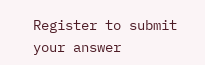Register to submit your answer